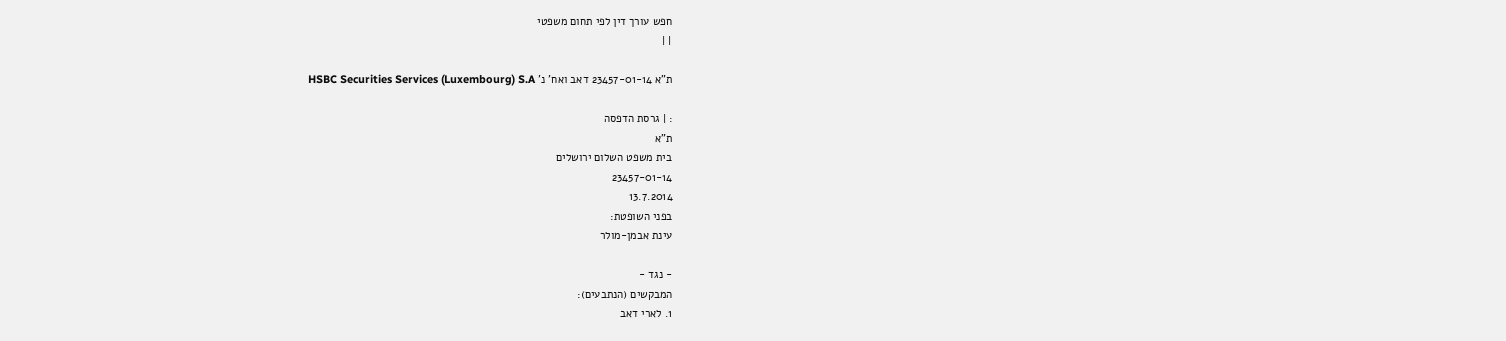חפש עורך דין לפי תחום משפטי
| |

ת"א 23457-01-14 דאב ואח' נ' HSBC Securities Services (Luxembourg) S.A

: | גרסת הדפסה
ת"א
בית משפט השלום ירושלים
23457-01-14
13.7.2014
בפני השופטת:
עינת אבמן-מולר

- נגד -
המבקשים (הנתבעים):
1. לארי דאב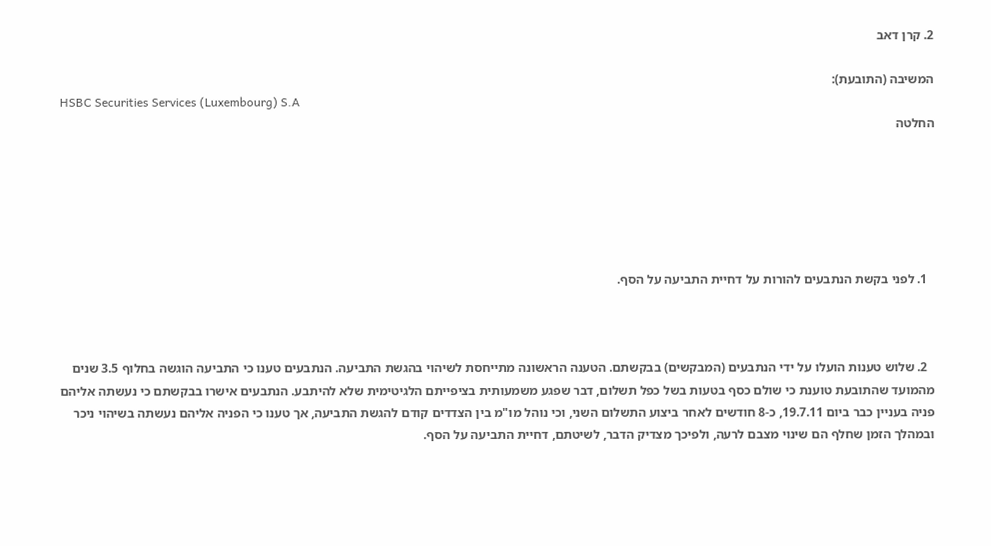2. קרן דאב

המשיבה (התובעת):
HSBC Securities Services (Luxembourg) S.A
החלטה






  1. לפני בקשת הנתבעים להורות על דחיית התביעה על הסף.



  2. שלוש טענות הועלו על ידי הנתבעים (המבקשים) בבקשתם. הטענה הראשונה מתייחסת לשיהוי בהגשת התביעה. הנתבעים טענו כי התביעה הוגשה בחלוף 3.5 שנים מהמועד שהתובעת טוענת כי שולם כסף בטעות בשל כפל תשלום, דבר שפגע משמעותית בציפייתם הלגיטימית שלא להיתבע. הנתבעים אישרו בבקשתם כי נעשתה אליהם פניה בעניין כבר ביום 19.7.11, כ-8 חודשים לאחר ביצוע התשלום השני, וכי נוהל מו"מ בין הצדדים קודם להגשת התביעה, אך טענו כי הפניה אליהם נעשתה בשיהוי ניכר ובמהלך הזמן שחלף הם שינוי מצבם לרעה, ולפיכך מצדיק הדבר, לשיטתם, דחיית התביעה על הסף.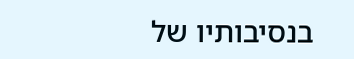בנסיבותיו של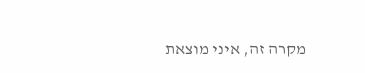מקרה זה, איני מוצאת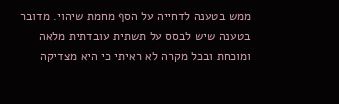ממש בטענה לדחייה על הסף מחמת שיהוי. מדובר בטענה שיש לבסס על תשתית עובדתית מלאה ומוכחת ובכל מקרה לא ראיתי כי היא מצדיקה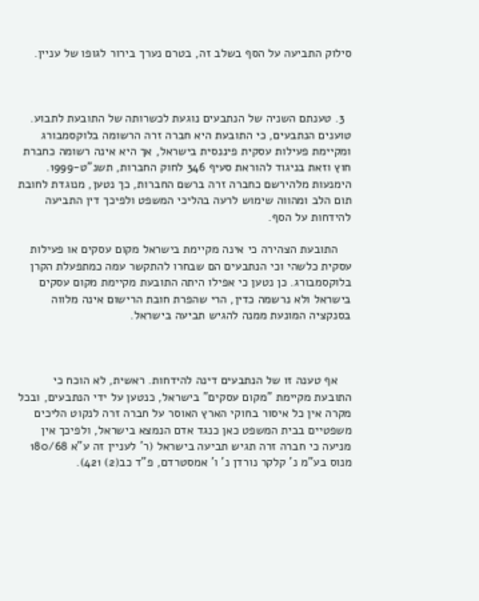סילוק התביעה על הסף בשלב זה, בטרם נערך בירור לגופו של עניין.



  3. טענתם השניה של הנתבעים נוגעת לכשרותה של התובעת לתבוע. טוענים הנתבעים, כי התובעת היא חברה זרה הרשומה בלוקסמבורג ומקיימת פעילות עסקית פיננסית בישראל, אך היא אינה רשומה כחברת חוץ וזאת בניגוד להוראת סעיף 346 לחוק החברות, תשנ"ט-1999. הימנעות מלהירשם כחברה זרה ברשם החברות, כך נטען, מנוגדת לחובת תום הלב ומהווה שימוש לרעה בהליכי המשפט ולפיכך דין התביעה להידחות על הסף.

    התובעת הצהירה כי אינה מקיימת בישראל מקום עסקים או פעילות עסקית כלשהי וכי הנתבעים הם שבחרו להתקשר עמה כמתפעלת הקרן בלוקסמבורג. כן נטען כי אפילו היתה התובעת מקיימת מקום עסקים בישראל ולא נרשמה כדין, הרי שהפרת חובת הרישום אינה מלווה בסנקציה המונעת ממנה להגיש תביעה בישראל.



    אף טענה זו של הנתבעים דינה להידחות. ראשית, לא הוכח כי התובעת מקיימת "מקום עסקים" בישראל, כנטען על ידי הנתבעים, ובכל מקרה אין כל איסור בחוקי הארץ האוסר על חברה זרה לנקוט הליכים משפטיים בבית המשפט כאן כנגד אדם הנמצא בישראל, ולפיכך אין מניעה כי חברה זרה תגיש תביעה בישראל (ר' לעניין זה ע"א 180/68 מנוס בע"מ נ' קלקר נורדן נ' ו' אמסטרדם, פ"ד כב(2) 421).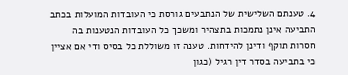4. טענתם השלישית של הנתבעים גורסת כי העובדות המועלות בכתב התביעה אינן נתמכות בתצהיר ומשכך כל העובדות הנטענות בה חסרות תוקף ודינן להידחות. טענה זו משוללת כל בסיס ודי אם אציין כי בתביעה בסדר דין רגיל (כגון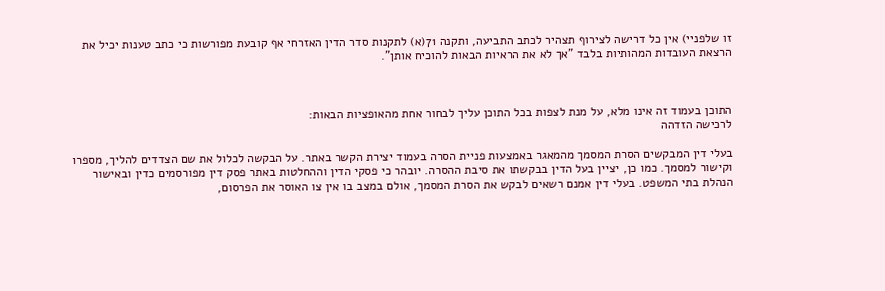זו שלפניי) אין כל דרישה לצירוף תצהיר לכתב התביעה, ותקנה 71(א) לתקנות סדר הדין האזרחי אף קובעת מפורשות כי כתב טענות יכיל את הרצאת העובדות המהותיות בלבד "אך לא את הראיות הבאות להוכיח אותן".



התוכן בעמוד זה אינו מלא, על מנת לצפות בכל התוכן עליך לבחור אחת מהאופציות הבאות:
לרכישה הזדהה

בעלי דין המבקשים הסרת המסמך מהמאגר באמצעות פניית הסרה בעמוד יצירת הקשר באתר. על הבקשה לכלול את שם הצדדים להליך, מספרו וקישור למסמך. כמו כן, יציין בעל הדין בבקשתו את סיבת ההסרה. יובהר כי פסקי הדין וההחלטות באתר פסק דין מפורסמים כדין ובאישור הנהלת בתי המשפט. בעלי דין אמנם רשאים לבקש את הסרת המסמך, אולם במצב בו אין צו האוסר את הפרסום,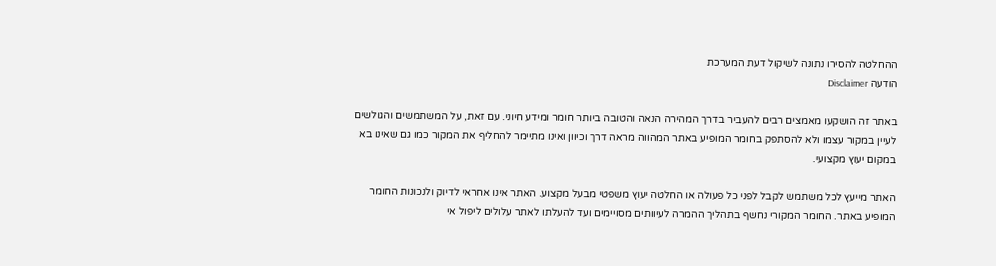ההחלטה להסירו נתונה לשיקול דעת המערכת
הודעה Disclaimer

באתר זה הושקעו מאמצים רבים להעביר בדרך המהירה הנאה והטובה ביותר חומר ומידע חיוני. עם זאת, על המשתמשים והגולשים לעיין במקור עצמו ולא להסתפק בחומר המופיע באתר המהווה מראה דרך וכיוון ואינו מתיימר להחליף את המקור כמו גם שאינו בא במקום יעוץ מקצועי.

האתר מייעץ לכל משתמש לקבל לפני כל פעולה או החלטה יעוץ משפטי מבעל מקצוע. האתר אינו אחראי לדיוק ולנכונות החומר המופיע באתר. החומר המקורי נחשף בתהליך ההמרה לעיוותים מסויימים ועד להעלתו לאתר עלולים ליפול אי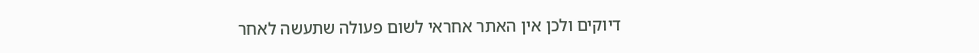דיוקים ולכן אין האתר אחראי לשום פעולה שתעשה לאחר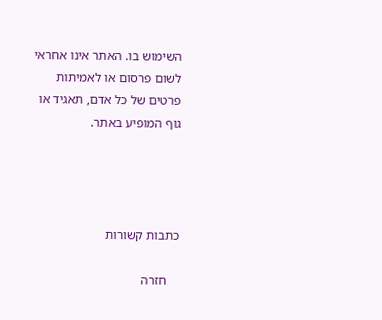השימוש בו. האתר אינו אחראי לשום פרסום או לאמיתות פרטים של כל אדם, תאגיד או גוף המופיע באתר.




כתבות קשורות

    חזרה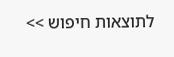לתוצאות חיפוש >>